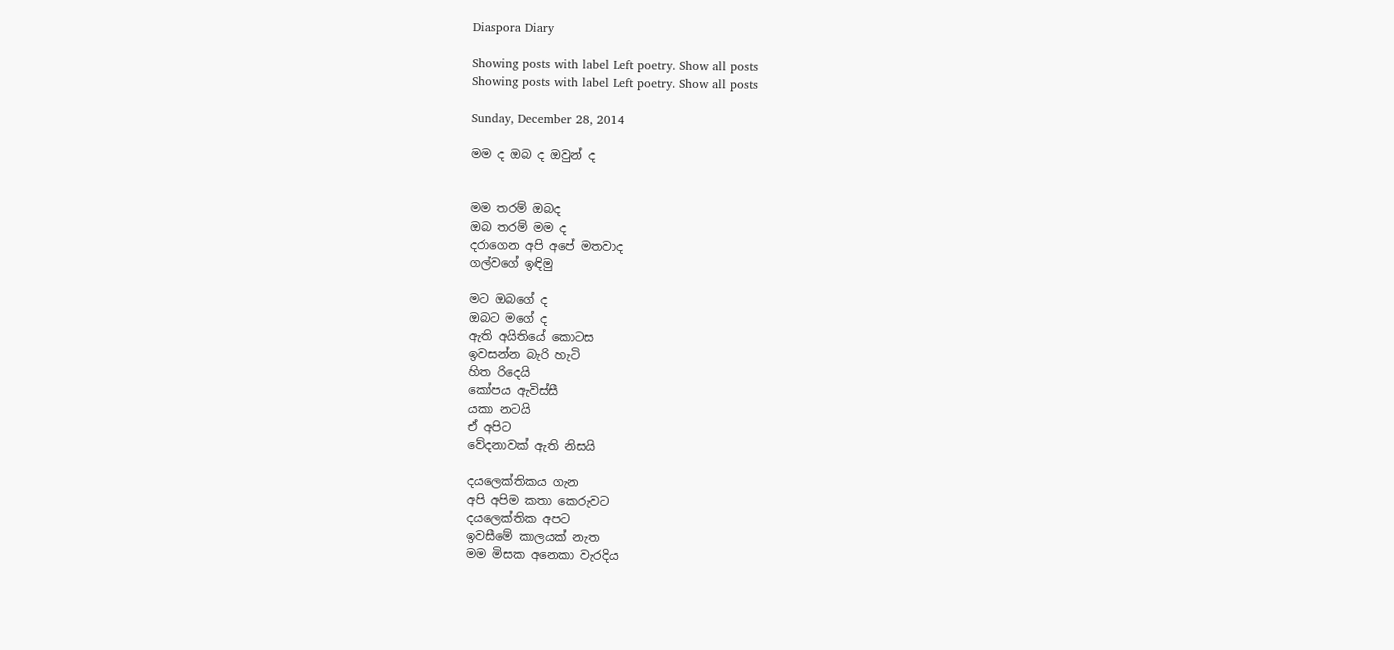Diaspora Diary

Showing posts with label Left poetry. Show all posts
Showing posts with label Left poetry. Show all posts

Sunday, December 28, 2014

මම ද ඔබ ද ඔවුන් ද


මම තරම් ඔබද
ඔබ තරම් මම ද
දරාගෙන අපි අපේ මතවාද
ගල්වගේ ඉඳිමු

මට ඔබගේ ද
ඔබට මගේ ද
ඇති අයිතියේ කොටස
ඉවසන්න බැරි හැටි
හිත රිදෙයි
කෝපය ඇවිස්සී
යකා නටයි
ඒ අපිට
වේදනාවක් ඇති නිසයි

දයලෙක්තිකය ගැන
අපි අපිම කතා කෙරුවට
දයලෙක්තික අපට
ඉවසීමේ කාලයක් නැත
මම මිසක අනෙකා වැරදිය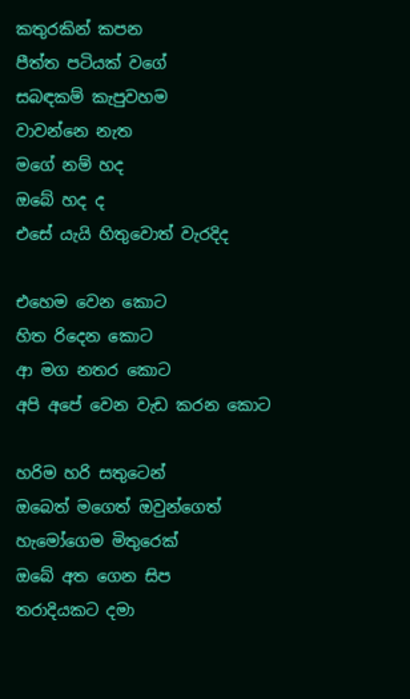කතුරකින් කපන
පීත්ත පටියක් වගේ
සබඳකම් කැපුවහම
වාවන්නෙ නැත
මගේ නම් හද
ඔබේ හද ද
එසේ යැයි හිතුවොත් වැරදිද

එහෙම වෙන කොට
හිත රිදෙන කොට
ආ මග නතර කොට
අපි අපේ වෙන වැඩ කරන කොට

හරිම හරි සතුටෙන්
ඔබෙත් මගෙත් ඔවුන්ගෙත්
හැමෝගෙම මිතුරෙක්
ඔබේ අත ගෙන සිප
තරාදියකට දමා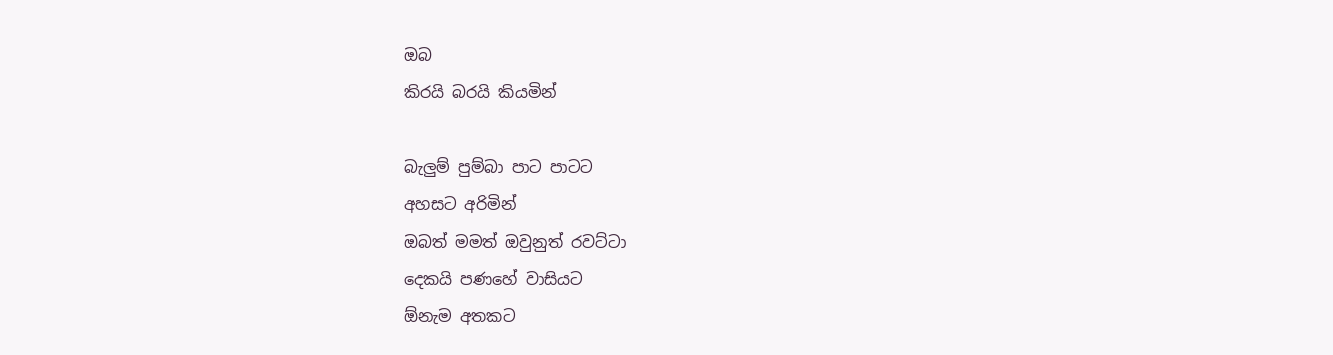ඔබ
කිරයි බරයි කියමින්

බැලුම් පුම්බා පාට පාටට
අහසට අරිමින්
ඔබත් මමත් ඔවුනුත් රවට්ටා
දෙකයි පණහේ වාසියට
ඕනැම අතකට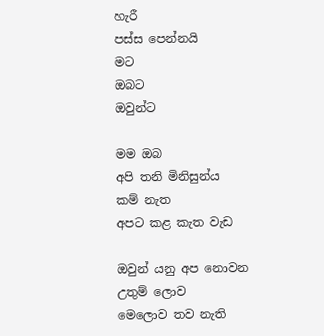හැරී
පස්ස පෙන්නයි
මට
ඔබට
ඔවුන්ට

මම ඔබ
අපි තනි මිනිසුන්ය
කම් නැත
අපට කළ කැත වැඩ

ඔවුන් යනු අප නොවන
උතුම් ලොව
මෙලොව තව නැති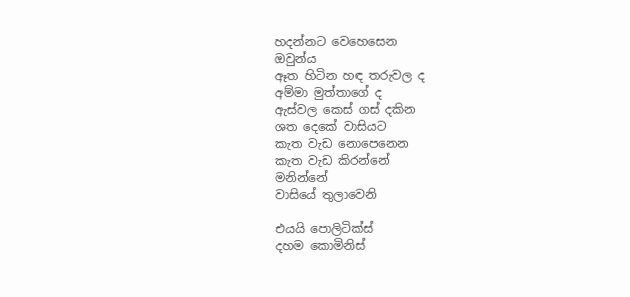හදන්නට වෙහෙසෙන
ඔවුන්ය
ඈත හිටින හඳ තරුවල ද
අම්මා මුත්තාගේ ද
ඇස්වල කෙස් ගස් දකින
ශත දෙකේ වාසියට
කැත වැඩ නොපෙනෙන
කැත වැඩ කිරන්නේ
මනින්නේ
වාසියේ තුලාවෙනි

එයයි පොලිටික්ස්
දහම කොමිනිස්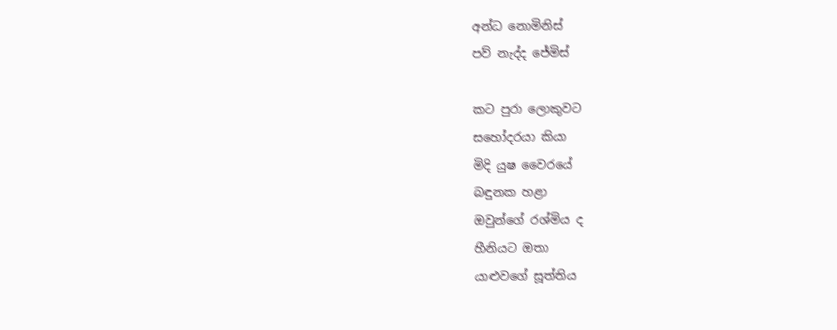අන්ධ නොමිනිස්
පව් නැද්ද ජේමිස්

කට පුරා ලොකුවට
සහෝදරයා කියා
මිදි යුෂ වෛරයේ
බඳුනක හළා
ඔවුන්ගේ රශ්මිය ද
හීනියට ඔතා
යාළුවගේ සූත්තිය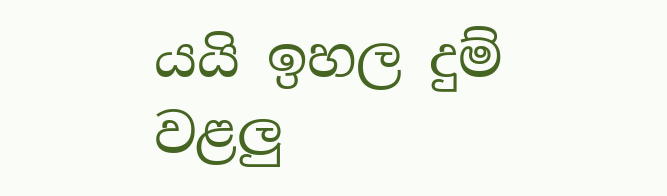යයි ඉහල දුම් වළලු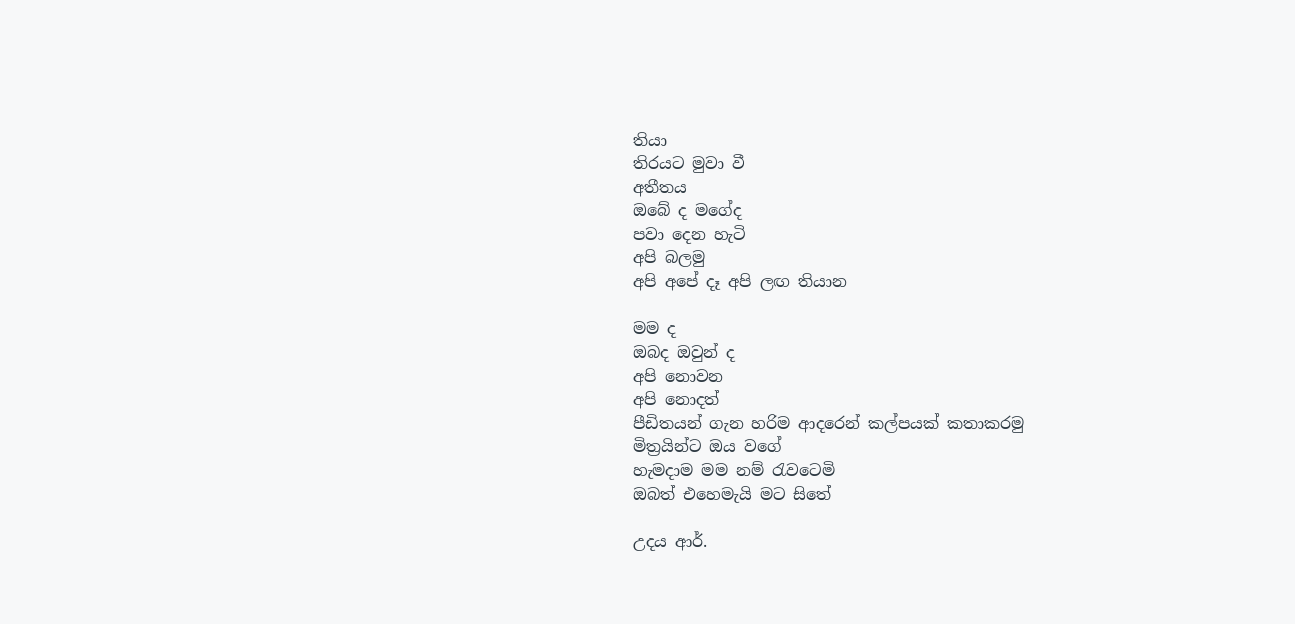තියා
තිරයට මුවා වී
අතීතය
ඔබේ ද මගේද
පවා දෙන හැටි
අපි බලමු
අපි අපේ දෑ අපි ලඟ තියාන

මම ද‍
ඔබද ඔවුන් ද
අපි නොවන
අපි නොදත්
පීඩිතයන් ගැන හරිම ආදරෙන් කල්පයක් කතාකරමු
මිත්‍රයින්ට ඔය වගේ
හැමදාම මම නම් රැවටෙමි
ඔබත් එහෙමැයි මට සිතේ

උදය ආර්.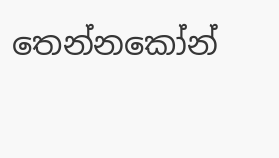තෙන්නකෝන්